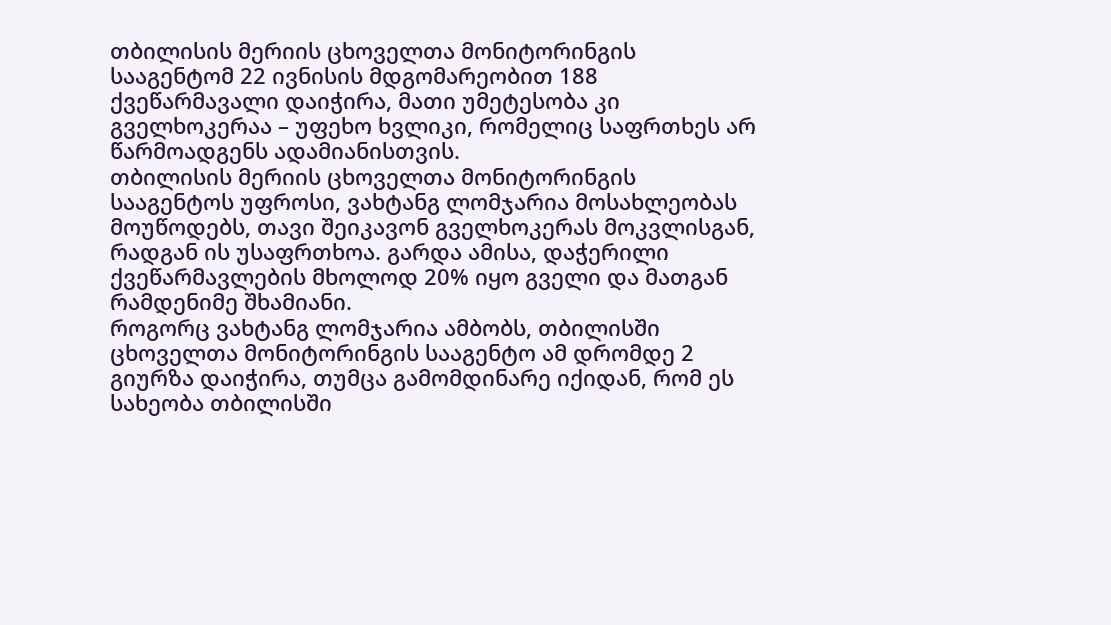თბილისის მერიის ცხოველთა მონიტორინგის სააგენტომ 22 ივნისის მდგომარეობით 188 ქვეწარმავალი დაიჭირა, მათი უმეტესობა კი გველხოკერაა – უფეხო ხვლიკი, რომელიც საფრთხეს არ წარმოადგენს ადამიანისთვის.
თბილისის მერიის ცხოველთა მონიტორინგის სააგენტოს უფროსი, ვახტანგ ლომჯარია მოსახლეობას მოუწოდებს, თავი შეიკავონ გველხოკერას მოკვლისგან, რადგან ის უსაფრთხოა. გარდა ამისა, დაჭერილი ქვეწარმავლების მხოლოდ 20% იყო გველი და მათგან რამდენიმე შხამიანი.
როგორც ვახტანგ ლომჯარია ამბობს, თბილისში ცხოველთა მონიტორინგის სააგენტო ამ დრომდე 2 გიურზა დაიჭირა, თუმცა გამომდინარე იქიდან, რომ ეს სახეობა თბილისში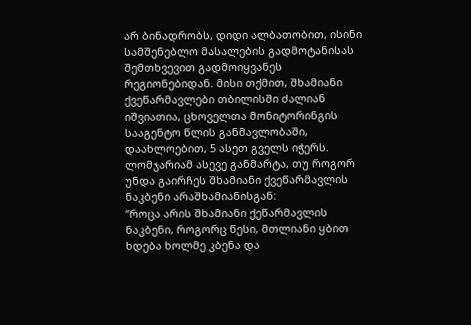არ ბინადრობს, დიდი ალბათობით, ისინი სამშენებლო მასალების გადმოტანისას შემთხვევით გადმოიყვანეს რეგიონებიდან. მისი თქმით, შხამიანი ქვეწარმავლები თბილისში ძალიან იშვიათია, ცხოველთა მონიტორინგის სააგენტო წლის განმავლობაში, დაახლოებით, 5 ასეთ გველს იჭერს.
ლომჯარიამ ასევე განმარტა, თუ როგორ უნდა გაირჩეს შხამიანი ქვეწარმავლის ნაკბენი არაშხამიანისგან:
“როცა არის შხამიანი ქეწარმავლის ნაკბენი, როგორც წესი, მთლიანი ყბით ხდება ხოლმე კბენა და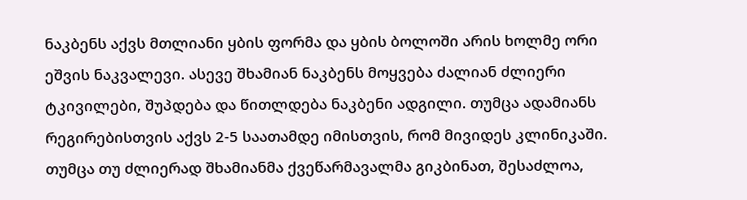ნაკბენს აქვს მთლიანი ყბის ფორმა და ყბის ბოლოში არის ხოლმე ორი ეშვის ნაკვალევი. ასევე შხამიან ნაკბენს მოყვება ძალიან ძლიერი ტკივილები, შუპდება და წითლდება ნაკბენი ადგილი. თუმცა ადამიანს რეგირებისთვის აქვს 2-5 საათამდე იმისთვის, რომ მივიდეს კლინიკაში. თუმცა თუ ძლიერად შხამიანმა ქვეწარმავალმა გიკბინათ, შესაძლოა,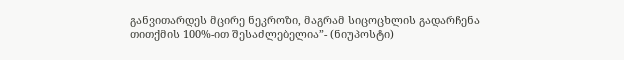განვითარდეს მცირე ნეკროზი, მაგრამ სიცოცხლის გადარჩენა თითქმის 100%-ით შესაძლებელია”- (ნიუპოსტი)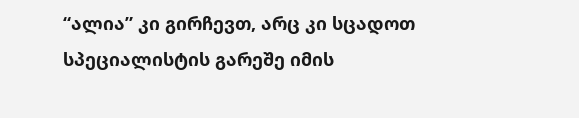“ალია” კი გირჩევთ, არც კი სცადოთ სპეციალისტის გარეშე იმის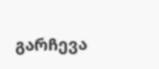გარჩევა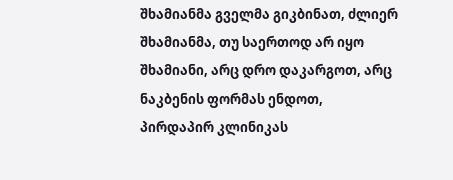შხამიანმა გველმა გიკბინათ, ძლიერ შხამიანმა, თუ საერთოდ არ იყო შხამიანი, არც დრო დაკარგოთ, არც ნაკბენის ფორმას ენდოთ, პირდაპირ კლინიკას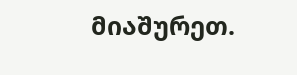მიაშურეთ.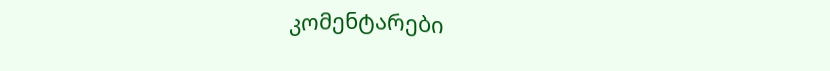კომენტარები